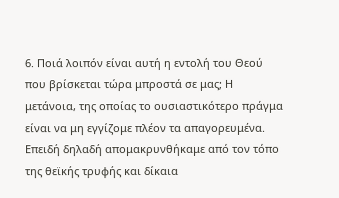6. Ποιά λοιπόν είναι αυτή η εντολή του Θεού που βρίσκεται τώρα μπροστά σε μας; Η μετάνοια, της οποίας το ουσιαστικότερο πράγμα είναι να μη εγγίζομε πλέον τα απαγορευμένα. Επειδή δηλαδή απομακρυνθήκαμε από τον τόπο της θεϊκής τρυφής και δίκαια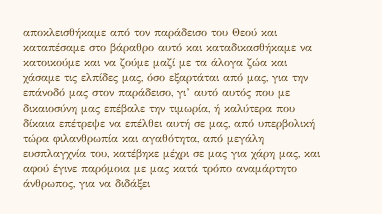αποκλεισθήκαμε από τον παράδεισο του Θεού και καταπέσαμε στο βάραθρο αυτό και καταδικασθήκαμε να κατοικούμε και να ζούμε μαζί με τα άλογα ζώα και χάσαμε τις ελπίδες μας, όσο εξαρτάται από μας, για την επάνοδό μας στον παράδεισο, γι’ αυτό αυτός που με δικαιοσύνη μας επέβαλε την τιμωρία, ή καλύτερα που δίκαια επέτρεψε να επέλθει αυτή σε μας, από υπερβολική τώρα φιλανθρωπία και αγαθότητα, από μεγάλη ευσπλαγχνία του, κατέβηκε μέχρι σε μας για χάρη μας, και αφού έγινε παρόμοια με μας κατά τρόπο αναμάρτητο άνθρωπος, για να διδάξει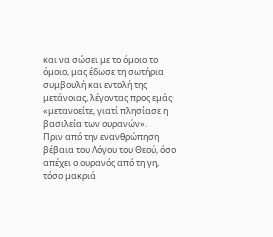και να σώσει με το όμοιο το όμοιο, μας έδωσε τη σωτήρια συμβουλή και εντολή της μετάνοιας, λέγοντας προς εμάς· «μετανοείτε, γιατί πλησίασε η βασιλεία των ουρανών».
Πριν από την ενανθρώπηση βέβαια του Λόγου του Θεού, όσο απέχει ο ουρανός από τη γη, τόσο μακριά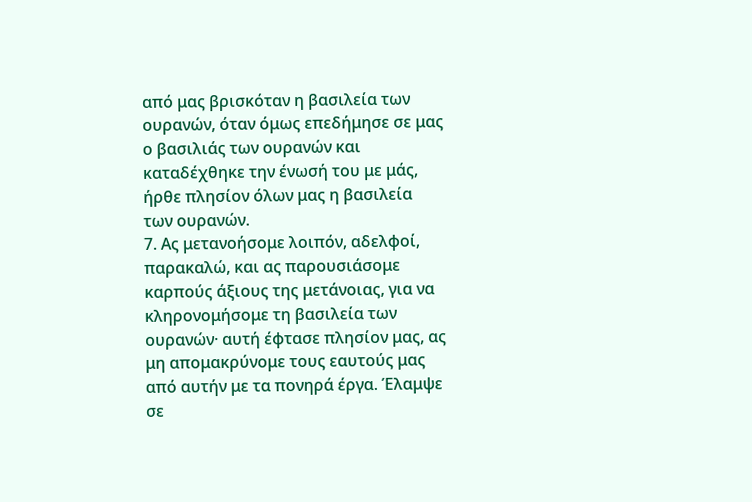από μας βρισκόταν η βασιλεία των ουρανών, όταν όμως επεδήμησε σε μας ο βασιλιάς των ουρανών και καταδέχθηκε την ένωσή του με μάς, ήρθε πλησίον όλων μας η βασιλεία των ουρανών.
7. Ας μετανοήσομε λοιπόν, αδελφοί, παρακαλώ, και ας παρουσιάσομε καρπούς άξιους της μετάνοιας, για να κληρονομήσομε τη βασιλεία των ουρανών· αυτή έφτασε πλησίον μας, ας μη απομακρύνομε τους εαυτούς μας από αυτήν με τα πονηρά έργα. Έλαμψε σε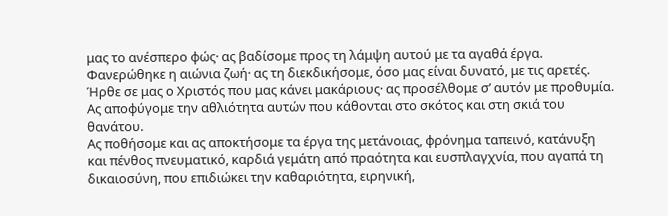μας το ανέσπερο φώς· ας βαδίσομε προς τη λάμψη αυτού με τα αγαθά έργα. Φανερώθηκε η αιώνια ζωή· ας τη διεκδικήσομε, όσο μας είναι δυνατό, με τις αρετές. Ήρθε σε μας ο Χριστός που μας κάνει μακάριους· ας προσέλθομε σ’ αυτόν με προθυμία. Ας αποφύγομε την αθλιότητα αυτών που κάθονται στο σκότος και στη σκιά του θανάτου.
Ας ποθήσομε και ας αποκτήσομε τα έργα της μετάνοιας, φρόνημα ταπεινό, κατάνυξη και πένθος πνευματικό, καρδιά γεμάτη από πραότητα και ευσπλαγχνία, που αγαπά τη δικαιοσύνη, που επιδιώκει την καθαριότητα, ειρηνική,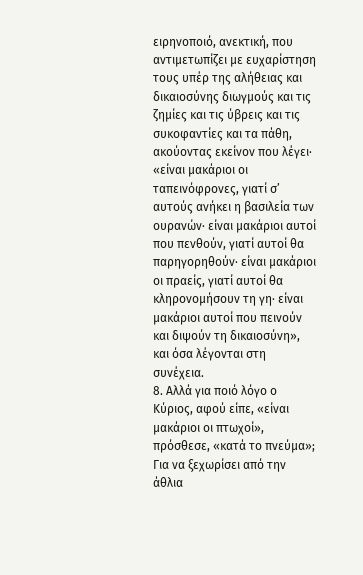ειρηνοποιό, ανεκτική, που αντιμετωπίζει με ευχαρίστηση τους υπέρ της αλήθειας και δικαιοσύνης διωγμούς και τις ζημίες και τις ύβρεις και τις συκοφαντίες και τα πάθη, ακούοντας εκείνον που λέγει· «είναι μακάριοι οι ταπεινόφρονες, γιατί σ’ αυτούς ανήκει η βασιλεία των ουρανών· είναι μακάριοι αυτοί που πενθούν, γιατί αυτοί θα παρηγορηθούν· είναι μακάριοι οι πραείς, γιατί αυτοί θα κληρονομήσουν τη γη· είναι μακάριοι αυτοί που πεινούν και διψούν τη δικαιοσύνη», και όσα λέγονται στη συνέχεια.
8. Αλλά για ποιό λόγο ο Κύριος, αφού είπε, «είναι μακάριοι οι πτωχοί», πρόσθεσε, «κατά το πνεύμα»; Για να ξεχωρίσει από την άθλια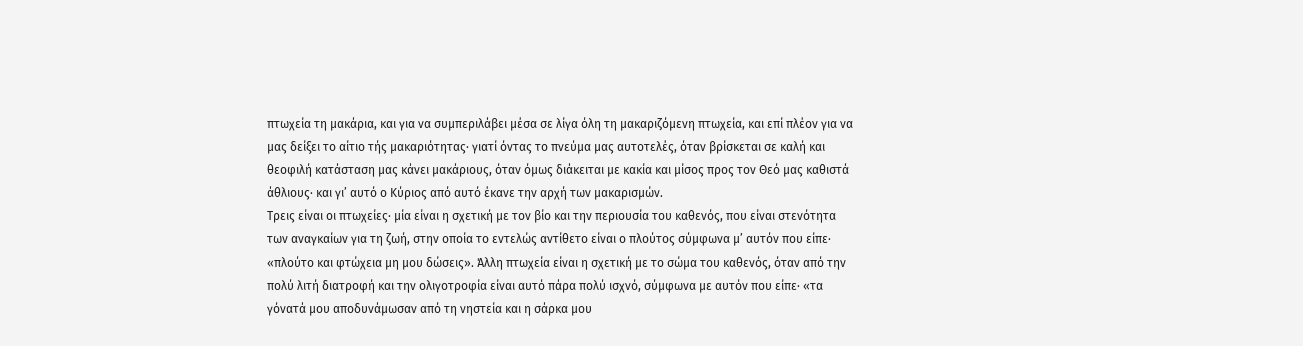πτωχεία τη μακάρια, και για να συμπεριλάβει μέσα σε λίγα όλη τη μακαριζόμενη πτωχεία, και επί πλέον για να μας δείξει το αίτιο τής μακαριότητας· γιατί όντας το πνεύμα μας αυτοτελές, όταν βρίσκεται σε καλή και θεοφιλή κατάσταση μας κάνει μακάριους, όταν όμως διάκειται με κακία και μίσος προς τον Θεό μας καθιστά άθλιους· και γι’ αυτό ο Κύριος από αυτό έκανε την αρχή των μακαρισμών.
Τρεις είναι οι πτωχείες· μία είναι η σχετική με τον βίο και την περιουσία του καθενός, που είναι στενότητα των αναγκαίων για τη ζωή, στην οποία το εντελώς αντίθετο είναι ο πλούτος σύμφωνα μ’ αυτόν που είπε· «πλούτο και φτώχεια μη μου δώσεις». Άλλη πτωχεία είναι η σχετική με το σώμα του καθενός, όταν από την πολύ λιτή διατροφή και την ολιγοτροφία είναι αυτό πάρα πολύ ισχνό, σύμφωνα με αυτόν που είπε· «τα γόνατά μου αποδυνάμωσαν από τη νηστεία και η σάρκα μου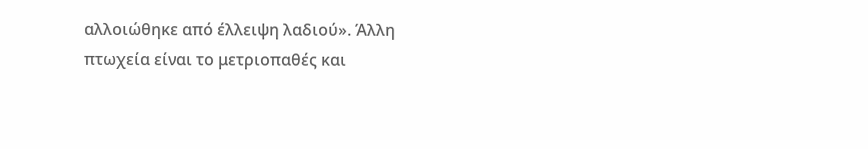αλλοιώθηκε από έλλειψη λαδιού». Άλλη πτωχεία είναι το μετριοπαθές και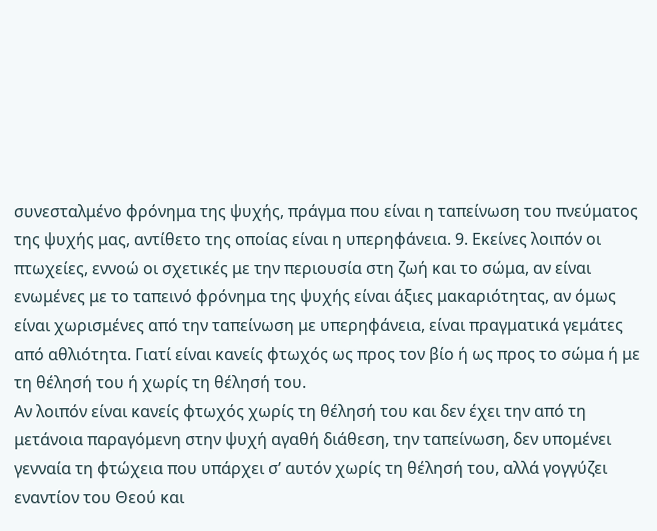συνεσταλμένο φρόνημα της ψυχής, πράγμα που είναι η ταπείνωση του πνεύματος της ψυχής μας, αντίθετο της οποίας είναι η υπερηφάνεια. 9. Εκείνες λοιπόν οι πτωχείες, εννοώ οι σχετικές με την περιουσία στη ζωή και το σώμα, αν είναι ενωμένες με το ταπεινό φρόνημα της ψυχής είναι άξιες μακαριότητας, αν όμως είναι χωρισμένες από την ταπείνωση με υπερηφάνεια, είναι πραγματικά γεμάτες από αθλιότητα. Γιατί είναι κανείς φτωχός ως προς τον βίο ή ως προς το σώμα ή με τη θέλησή του ή χωρίς τη θέλησή του.
Αν λοιπόν είναι κανείς φτωχός χωρίς τη θέλησή του και δεν έχει την από τη μετάνοια παραγόμενη στην ψυχή αγαθή διάθεση, την ταπείνωση, δεν υπομένει γενναία τη φτώχεια που υπάρχει σ’ αυτόν χωρίς τη θέλησή του, αλλά γογγύζει εναντίον του Θεού και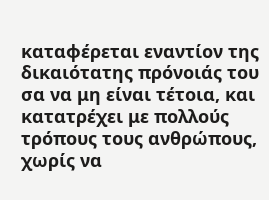καταφέρεται εναντίον της δικαιότατης πρόνοιάς του σα να μη είναι τέτοια, και κατατρέχει με πολλούς τρόπους τους ανθρώπους, χωρίς να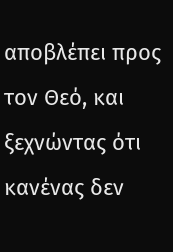αποβλέπει προς τον Θεό, και ξεχνώντας ότι κανένας δεν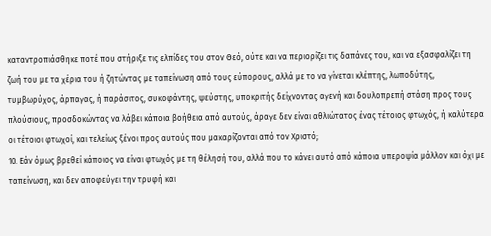καταντροπιάσθηκε ποτέ που στήριξε τις ελπίδες του στον Θεό, ούτε και να περιορίζει τις δαπάνες του, και να εξασφαλίζει τη ζωή του με τα χέρια του ή ζητώντας με ταπείνωση από τους εύπορους, αλλά με το να γίνεται κλέπτης, λωποδύτης, τυμβωρύχος, άρπαγας, ή παράσιτος, συκοφάντης, ψεύστης, υποκριτής δείχνοντας αγενή και δουλοπρεπή στάση προς τους πλούσιους, προσδοκώντας να λάβει κάποια βοήθεια από αυτούς, άραγε δεν είναι αθλιώτατος ένας τέτοιος φτωχός, ή καλύτερα οι τέτοιοι φτωχοί, και τελείως ξένοι προς αυτούς που μακαρίζονται από τον Χριστό;
10. Εάν όμως βρεθεί κάποιος να είναι φτωχός με τη θέλησή του, αλλά που το κάνει αυτό από κάποια υπεροψία μάλλον και όχι με ταπείνωση, και δεν αποφεύγει την τρυφή και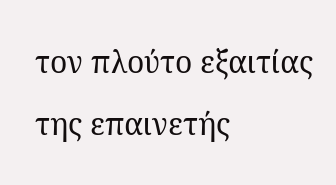τον πλούτο εξαιτίας της επαινετής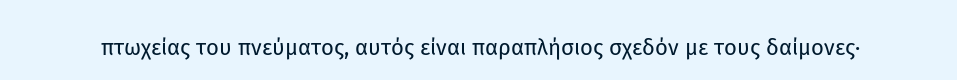πτωχείας του πνεύματος, αυτός είναι παραπλήσιος σχεδόν με τους δαίμονες·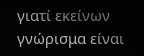γιατί εκείνων γνώρισμα είναι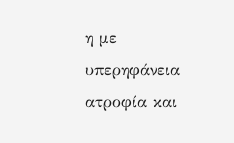η με υπερηφάνεια ατροφία και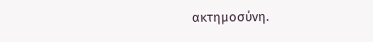ακτημοσύνη.